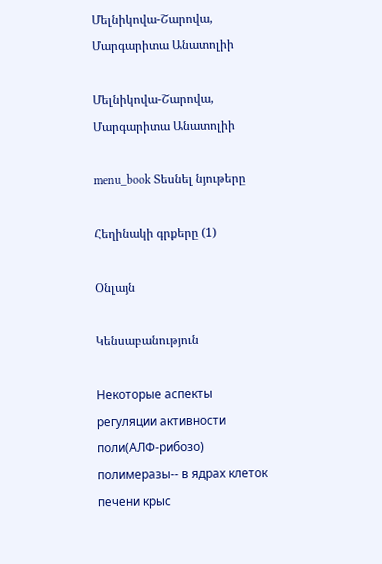Մելնիկովա-Շարովա, Մարգարիտա Անատոլիի

Մելնիկովա-Շարովա, Մարգարիտա Անատոլիի

menu_book Տեսնել նյութերը

Հեղինակի գրքերը (1)

Օնլայն

Կենսաբանություն

Некоторые аспекты регуляции активности поли(АЛФ-рибозо) полимеразы-- в ядрах клеток печени крыс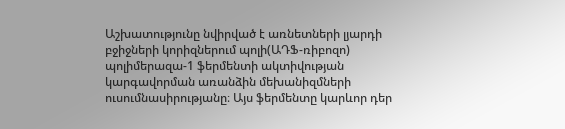Աշխատությունը նվիրված է առնետների լյարդի բջիջների կորիզներում պոլի(ԱԴՖ-ռիբոզո) պոլիմերազա-1 ֆերմենտի ակտիվության կարգավորման առանձին մեխանիզմների ուսումնասիրությանը։ Այս ֆերմենտը կարևոր դեր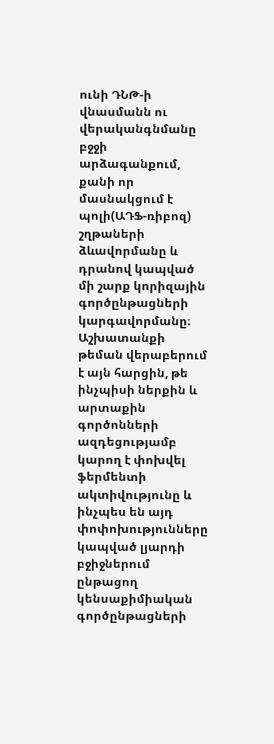ունի ԴՆԹ-ի վնասմանն ու վերականգնմանը բջջի արձագանքում, քանի որ մասնակցում է պոլի(ԱԴՖ-ռիբոզ) շղթաների ձևավորմանը և դրանով կապված մի շարք կորիզային գործընթացների կարգավորմանը։ Աշխատանքի թեման վերաբերում է այն հարցին, թե ինչպիսի ներքին և արտաքին գործոնների ազդեցությամբ կարող է փոխվել ֆերմենտի ակտիվությունը և ինչպես են այդ փոփոխությունները կապված լյարդի բջիջներում ընթացող կենսաքիմիական գործընթացների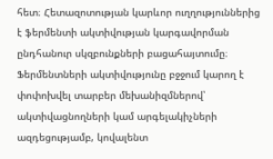հետ։ Հետազոտության կարևոր ուղղություններից է ֆերմենտի ակտիվության կարգավորման ընդհանուր սկզբունքների բացահայտումը։ Ֆերմենտների ակտիվությունը բջջում կարող է փոփոխվել տարբեր մեխանիզմներով՝ ակտիվացնողների կամ արգելակիչների ազդեցությամբ, կովալենտ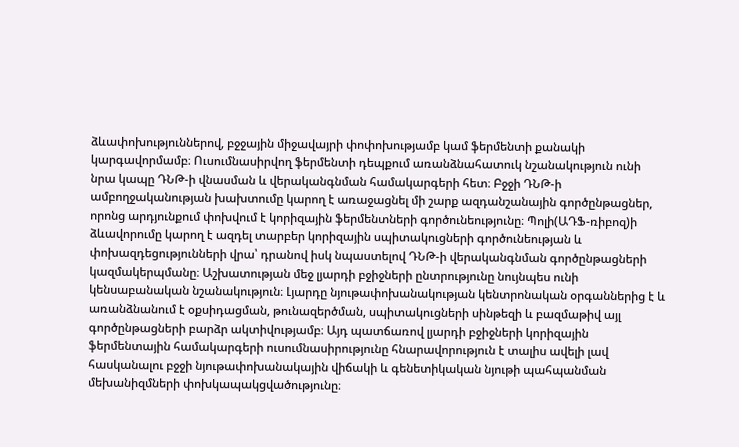ձևափոխություններով, բջջային միջավայրի փոփոխությամբ կամ ֆերմենտի քանակի կարգավորմամբ։ Ուսումնասիրվող ֆերմենտի դեպքում առանձնահատուկ նշանակություն ունի նրա կապը ԴՆԹ-ի վնասման և վերականգնման համակարգերի հետ։ Բջջի ԴՆԹ-ի ամբողջականության խախտումը կարող է առաջացնել մի շարք ազդանշանային գործընթացներ, որոնց արդյունքում փոխվում է կորիզային ֆերմենտների գործունեությունը։ Պոլի(ԱԴՖ-ռիբոզ)ի ձևավորումը կարող է ազդել տարբեր կորիզային սպիտակուցների գործունեության և փոխազդեցությունների վրա՝ դրանով իսկ նպաստելով ԴՆԹ-ի վերականգնման գործընթացների կազմակերպմանը։ Աշխատության մեջ լյարդի բջիջների ընտրությունը նույնպես ունի կենսաբանական նշանակություն։ Լյարդը նյութափոխանակության կենտրոնական օրգաններից է և առանձնանում է օքսիդացման, թունազերծման, սպիտակուցների սինթեզի և բազմաթիվ այլ գործընթացների բարձր ակտիվությամբ։ Այդ պատճառով լյարդի բջիջների կորիզային ֆերմենտային համակարգերի ուսումնասիրությունը հնարավորություն է տալիս ավելի լավ հասկանալու բջջի նյութափոխանակային վիճակի և գենետիկական նյութի պահպանման մեխանիզմների փոխկապակցվածությունը։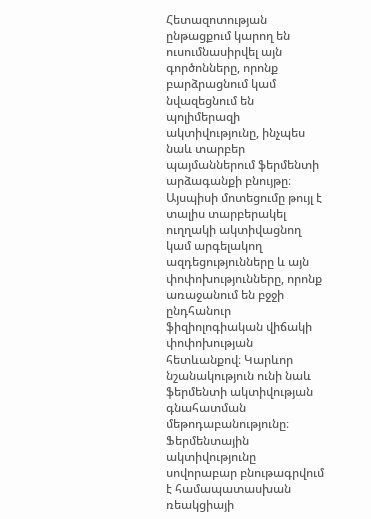Հետազոտության ընթացքում կարող են ուսումնասիրվել այն գործոնները, որոնք բարձրացնում կամ նվազեցնում են պոլիմերազի ակտիվությունը, ինչպես նաև տարբեր պայմաններում ֆերմենտի արձագանքի բնույթը։ Այսպիսի մոտեցումը թույլ է տալիս տարբերակել ուղղակի ակտիվացնող կամ արգելակող ազդեցությունները և այն փոփոխությունները, որոնք առաջանում են բջջի ընդհանուր ֆիզիոլոգիական վիճակի փոփոխության հետևանքով։ Կարևոր նշանակություն ունի նաև ֆերմենտի ակտիվության գնահատման մեթոդաբանությունը։ Ֆերմենտային ակտիվությունը սովորաբար բնութագրվում է համապատասխան ռեակցիայի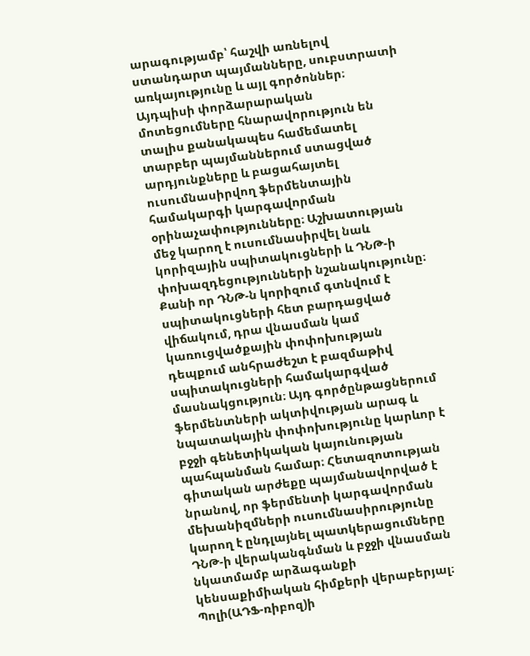արագությամբ՝ հաշվի առնելով ստանդարտ պայմանները, սուբստրատի առկայությունը և այլ գործոններ։ Այդպիսի փորձարարական մոտեցումները հնարավորություն են տալիս քանակապես համեմատել տարբեր պայմաններում ստացված արդյունքները և բացահայտել ուսումնասիրվող ֆերմենտային համակարգի կարգավորման օրինաչափությունները։ Աշխատության մեջ կարող է ուսումնասիրվել նաև կորիզային սպիտակուցների և ԴՆԹ-ի փոխազդեցությունների նշանակությունը։ Քանի որ ԴՆԹ-ն կորիզում գտնվում է սպիտակուցների հետ բարդացված վիճակում, դրա վնասման կամ կառուցվածքային փոփոխության դեպքում անհրաժեշտ է բազմաթիվ սպիտակուցների համակարգված մասնակցություն։ Այդ գործընթացներում ֆերմենտների ակտիվության արագ և նպատակային փոփոխությունը կարևոր է բջջի գենետիկական կայունության պահպանման համար։ Հետազոտության գիտական արժեքը պայմանավորված է նրանով, որ ֆերմենտի կարգավորման մեխանիզմների ուսումնասիրությունը կարող է ընդլայնել պատկերացումները ԴՆԹ-ի վերականգնման և բջջի վնասման նկատմամբ արձագանքի կենսաքիմիական հիմքերի վերաբերյալ։ Պոլի(ԱԴՖ-ռիբոզ)ի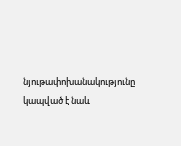նյութափոխանակությունը կապված է նաև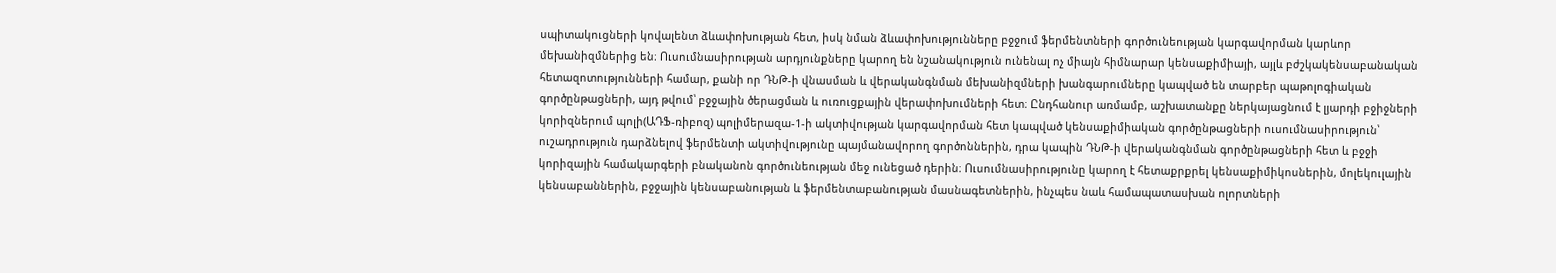սպիտակուցների կովալենտ ձևափոխության հետ, իսկ նման ձևափոխությունները բջջում ֆերմենտների գործունեության կարգավորման կարևոր մեխանիզմներից են։ Ուսումնասիրության արդյունքները կարող են նշանակություն ունենալ ոչ միայն հիմնարար կենսաքիմիայի, այլև բժշկակենսաբանական հետազոտությունների համար, քանի որ ԴՆԹ-ի վնասման և վերականգնման մեխանիզմների խանգարումները կապված են տարբեր պաթոլոգիական գործընթացների, այդ թվում՝ բջջային ծերացման և ուռուցքային վերափոխումների հետ։ Ընդհանուր առմամբ, աշխատանքը ներկայացնում է լյարդի բջիջների կորիզներում պոլի(ԱԴՖ-ռիբոզ) պոլիմերազա-1-ի ակտիվության կարգավորման հետ կապված կենսաքիմիական գործընթացների ուսումնասիրություն՝ ուշադրություն դարձնելով ֆերմենտի ակտիվությունը պայմանավորող գործոններին, դրա կապին ԴՆԹ-ի վերականգնման գործընթացների հետ և բջջի կորիզային համակարգերի բնականոն գործունեության մեջ ունեցած դերին։ Ուսումնասիրությունը կարող է հետաքրքրել կենսաքիմիկոսներին, մոլեկուլային կենսաբաններին, բջջային կենսաբանության և ֆերմենտաբանության մասնագետներին, ինչպես նաև համապատասխան ոլորտների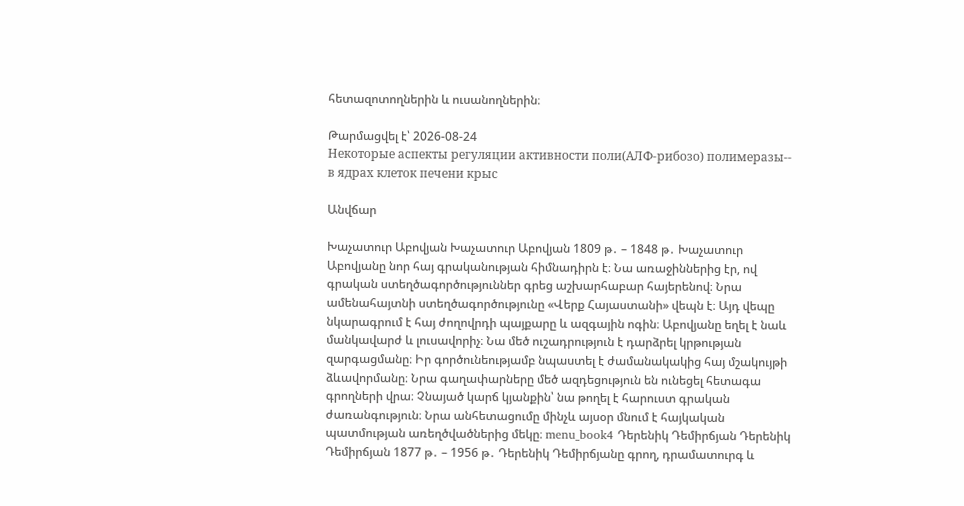հետազոտողներին և ուսանողներին։

Թարմացվել է՝ 2026-08-24
Некоторые аспекты регуляции активности поли(АЛФ-рибозо) полимеразы-- в ядрах клеток печени крыс

Անվճար

Խաչատուր Աբովյան Խաչատուր Աբովյան 1809 թ․ – 1848 թ․ Խաչատուր Աբովյանը նոր հայ գրականության հիմնադիրն է։ Նա առաջիններից էր, ով գրական ստեղծագործություններ գրեց աշխարհաբար հայերենով։ Նրա ամենահայտնի ստեղծագործությունը «Վերք Հայաստանի» վեպն է։ Այդ վեպը նկարագրում է հայ ժողովրդի պայքարը և ազգային ոգին։ Աբովյանը եղել է նաև մանկավարժ և լուսավորիչ։ Նա մեծ ուշադրություն է դարձրել կրթության զարգացմանը։ Իր գործունեությամբ նպաստել է ժամանակակից հայ մշակույթի ձևավորմանը։ Նրա գաղափարները մեծ ազդեցություն են ունեցել հետագա գրողների վրա։ Չնայած կարճ կյանքին՝ նա թողել է հարուստ գրական ժառանգություն։ Նրա անհետացումը մինչև այսօր մնում է հայկական պատմության առեղծվածներից մեկը։ menu_book4 Դերենիկ Դեմիրճյան Դերենիկ Դեմիրճյան 1877 թ․ – 1956 թ․ Դերենիկ Դեմիրճյանը գրող, դրամատուրգ և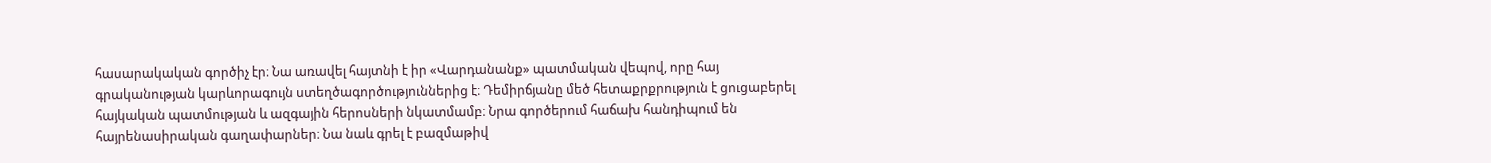հասարակական գործիչ էր։ Նա առավել հայտնի է իր «Վարդանանք» պատմական վեպով, որը հայ գրականության կարևորագույն ստեղծագործություններից է։ Դեմիրճյանը մեծ հետաքրքրություն է ցուցաբերել հայկական պատմության և ազգային հերոսների նկատմամբ։ Նրա գործերում հաճախ հանդիպում են հայրենասիրական գաղափարներ։ Նա նաև գրել է բազմաթիվ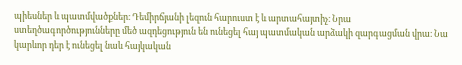պիեսներ և պատմվածքներ։ Դեմիրճյանի լեզուն հարուստ է և արտահայտիչ։ Նրա ստեղծագործությունները մեծ ազդեցություն են ունեցել հայ պատմական արձակի զարգացման վրա։ Նա կարևոր դեր է ունեցել նաև հայկական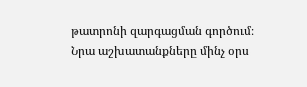թատրոնի զարգացման գործում։ Նրա աշխատանքները մինչ օրս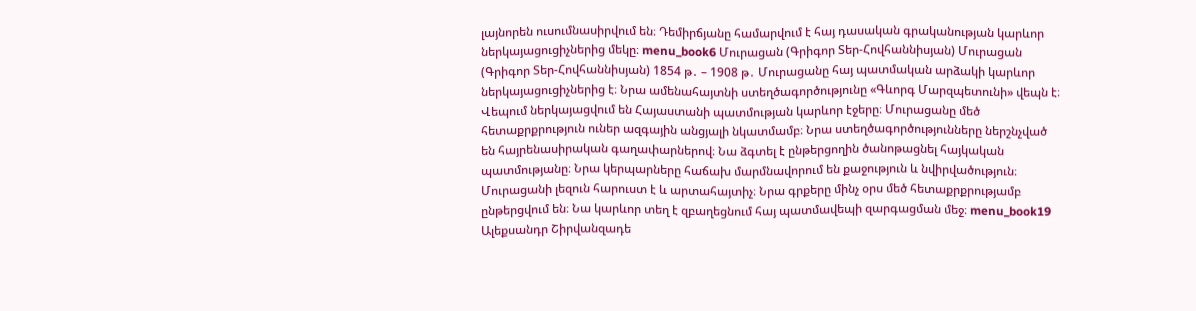լայնորեն ուսումնասիրվում են։ Դեմիրճյանը համարվում է հայ դասական գրականության կարևոր ներկայացուցիչներից մեկը։ menu_book6 Մուրացան (Գրիգոր Տեր-Հովհաննիսյան) Մուրացան (Գրիգոր Տեր-Հովհաննիսյան) 1854 թ․ – 1908 թ․ Մուրացանը հայ պատմական արձակի կարևոր ներկայացուցիչներից է։ Նրա ամենահայտնի ստեղծագործությունը «Գևորգ Մարզպետունի» վեպն է։ Վեպում ներկայացվում են Հայաստանի պատմության կարևոր էջերը։ Մուրացանը մեծ հետաքրքրություն ուներ ազգային անցյալի նկատմամբ։ Նրա ստեղծագործությունները ներշնչված են հայրենասիրական գաղափարներով։ Նա ձգտել է ընթերցողին ծանոթացնել հայկական պատմությանը։ Նրա կերպարները հաճախ մարմնավորում են քաջություն և նվիրվածություն։ Մուրացանի լեզուն հարուստ է և արտահայտիչ։ Նրա գրքերը մինչ օրս մեծ հետաքրքրությամբ ընթերցվում են։ Նա կարևոր տեղ է զբաղեցնում հայ պատմավեպի զարգացման մեջ։ menu_book19 Ալեքսանդր Շիրվանզադե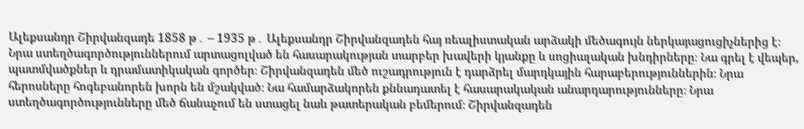Ալեքսանդր Շիրվանզադե 1858 թ․ – 1935 թ․ Ալեքսանդր Շիրվանզադեն հայ ռեալիստական արձակի մեծագույն ներկայացուցիչներից է։ Նրա ստեղծագործություններում արտացոլված են հասարակության տարբեր խավերի կյանքը և սոցիալական խնդիրները։ Նա գրել է վեպեր, պատմվածքներ և դրամատիկական գործեր։ Շիրվանզադեն մեծ ուշադրություն է դարձրել մարդկային հարաբերություններին։ Նրա հերոսները հոգեբանորեն խորն են մշակված։ Նա համարձակորեն քննադատել է հասարակական անարդարությունները։ Նրա ստեղծագործությունները մեծ ճանաչում են ստացել նաև թատերական բեմերում։ Շիրվանզադեն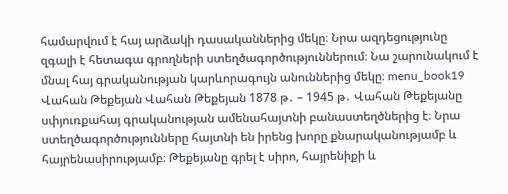համարվում է հայ արձակի դասականներից մեկը։ Նրա ազդեցությունը զգալի է հետագա գրողների ստեղծագործություններում։ Նա շարունակում է մնալ հայ գրականության կարևորագույն անուններից մեկը։ menu_book19 Վահան Թեքեյան Վահան Թեքեյան 1878 թ․ – 1945 թ․ Վահան Թեքեյանը սփյուռքահայ գրականության ամենահայտնի բանաստեղծներից է։ Նրա ստեղծագործությունները հայտնի են իրենց խորը քնարականությամբ և հայրենասիրությամբ։ Թեքեյանը գրել է սիրո, հայրենիքի և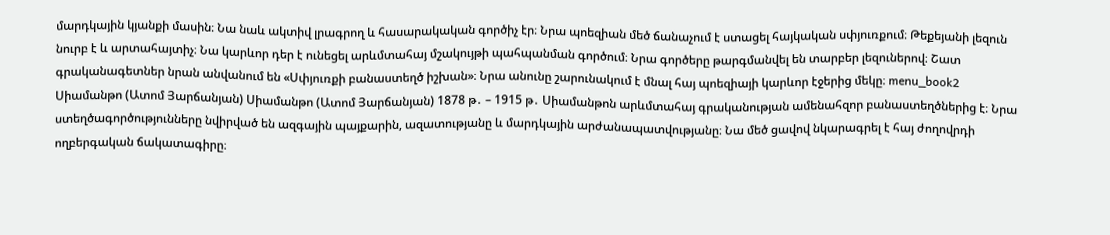մարդկային կյանքի մասին։ Նա նաև ակտիվ լրագրող և հասարակական գործիչ էր։ Նրա պոեզիան մեծ ճանաչում է ստացել հայկական սփյուռքում։ Թեքեյանի լեզուն նուրբ է և արտահայտիչ։ Նա կարևոր դեր է ունեցել արևմտահայ մշակույթի պահպանման գործում։ Նրա գործերը թարգմանվել են տարբեր լեզուներով։ Շատ գրականագետներ նրան անվանում են «Սփյուռքի բանաստեղծ իշխան»։ Նրա անունը շարունակում է մնալ հայ պոեզիայի կարևոր էջերից մեկը։ menu_book2 Սիամանթո (Ատոմ Յարճանյան) Սիամանթո (Ատոմ Յարճանյան) 1878 թ․ – 1915 թ․ Սիամանթոն արևմտահայ գրականության ամենահզոր բանաստեղծներից է։ Նրա ստեղծագործությունները նվիրված են ազգային պայքարին, ազատությանը և մարդկային արժանապատվությանը։ Նա մեծ ցավով նկարագրել է հայ ժողովրդի ողբերգական ճակատագիրը։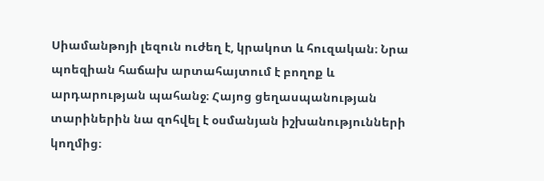Սիամանթոյի լեզուն ուժեղ է, կրակոտ և հուզական։ Նրա պոեզիան հաճախ արտահայտում է բողոք և արդարության պահանջ։ Հայոց ցեղասպանության տարիներին նա զոհվել է օսմանյան իշխանությունների կողմից։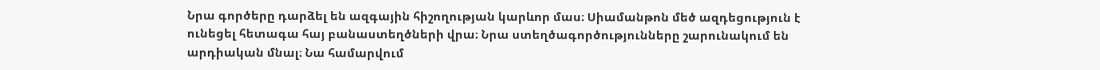Նրա գործերը դարձել են ազգային հիշողության կարևոր մաս։ Սիամանթոն մեծ ազդեցություն է ունեցել հետագա հայ բանաստեղծների վրա։ Նրա ստեղծագործությունները շարունակում են արդիական մնալ։ Նա համարվում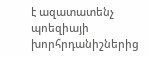է ազատատենչ պոեզիայի խորհրդանիշներից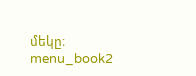մեկը։ menu_book2